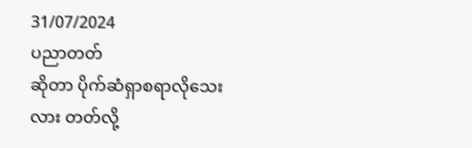31/07/2024
ပညာတတ်
ဆိုတာ ပိုက်ဆံရှာစရာလိုသေးလား တတ်လို့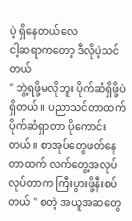ပဲ့ ရှိနေတယ်လေ
ငါ့ဆရာကတော့ ဒီလိုပဲ့သင်တယ်
" ဘွဲ့ရဖို့မလိုဘူး ပိုက်ဆံရှိဖို့ပဲရှိတယ်။ ပညာသင်တာထက် ပိုက်ဆံရှာတာ ပိုကောင်းတယ်။ စာအုပ်တွေဖတ်နေတာထက် လက်တွေ့အလုပ်လုပ်တာက ကြီးပွားဖို့နီးစပ်တယ် " စတဲ့ အယူအဆတွေ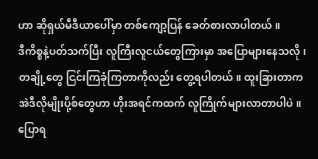ဟာ ဆိုရှယ်မီဒီယာပေါ်မှာ တစ်ကျော့ပြန် ခေတ်စားလာပါတယ်။
ဒီကိစ္စနဲ့ပတ်သက်ပြီး လူကြီးလူငယ်တွေကြားမှာ အပြောများနေသလို၊ တချို့တွေ ငြင်းကြခုံကြတာကိုလည်း တွေ့ရပါတယ်။ ထူးခြားတာက အဲဒီလိုမျိုးပို့စ်တွေဟာ ဟိုးအရင်ကထက် လူကြိုက်များလာတာပါပဲ။
ပြောရ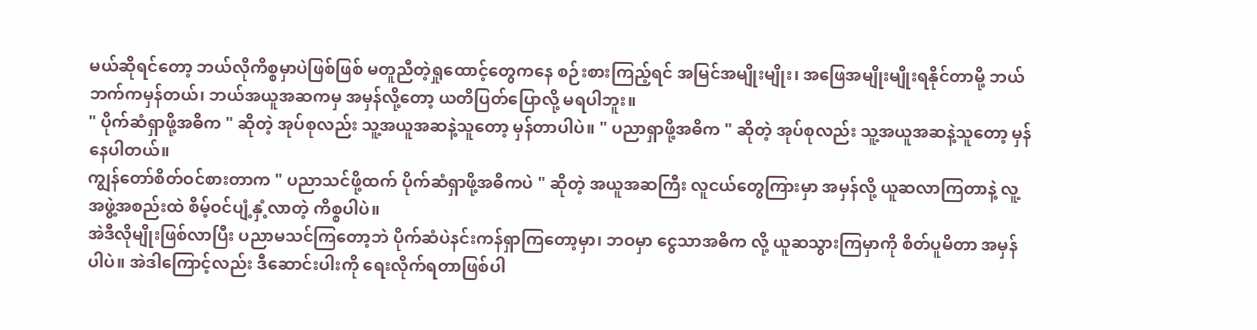မယ်ဆိုရင်တော့ ဘယ်လိုကိစ္စမှာပဲဖြစ်ဖြစ် မတူညီတဲ့ရှုထောင့်တွေကနေ စဉ်းစားကြည့်ရင် အမြင်အမျိုးမျိုး၊ အဖြေအမျိုးမျိုးရနိုင်တာမို့ ဘယ်ဘက်ကမှန်တယ်၊ ဘယ်အယူအဆကမှ အမှန်လို့တော့ ယတိပြတ်ပြောလို့ မရပါဘူး။
" ပိုက်ဆံရှာဖို့အဓိက " ဆိုတဲ့ အုပ်စုလည်း သူ့အယူအဆနဲ့သူတော့ မှန်တာပါပဲ။ " ပညာရှာဖို့အဓိက " ဆိုတဲ့ အုပ်စုလည်း သူ့အယူအဆနဲ့သူတော့ မှန်နေပါတယ်။
ကျွန်တော်စိတ်ဝင်စားတာက " ပညာသင်ဖို့ထက် ပိုက်ဆံရှာဖို့အဓိကပဲ " ဆိုတဲ့ အယူအဆကြီး လူငယ်တွေကြားမှာ အမှန်လို့ ယူဆလာကြတာနဲ့ လူ့အဖွဲ့အစည်းထဲ စိမ့်ဝင်ပျံ့နှံ့လာတဲ့ ကိစ္စပါပဲ။
အဲဒီလိုမျိုးဖြစ်လာပြီး ပညာမသင်ကြတော့ဘဲ ပိုက်ဆံပဲနင်းကန်ရှာကြတော့မှာ၊ ဘဝမှာ ငွေသာအဓိက လို့ ယူဆသွားကြမှာကို စိတ်ပူမိတာ အမှန်ပါပဲ။ အဲဒါကြောင့်လည်း ဒီဆောင်းပါးကို ရေးလိုက်ရတာဖြစ်ပါ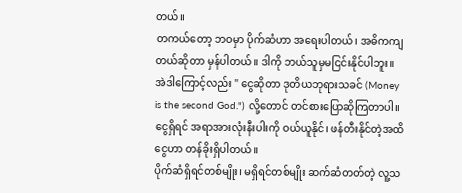တယ်။
တကယ်တော့ ဘဝမှာ ပိုက်ဆံဟာ အရေးပါတယ်၊ အဓိကကျတယ်ဆိုတာ မှန်ပါတယ်။ ဒါကို ဘယ်သူမှမငြင်းနိုင်ပါဘူး။ အဲဒါကြောင့်လည်း " ငွေဆိုတာ ဒုတိယဘုရားသခင် (Money is the second God.") လို့တောင် တင်စားပြောဆိုကြတာပါ။ ငွေရှိရင် အရာအားလုံးနီးပါးကို ဝယ်ယူနိုင်၊ ဖန်တီးနိုင်တဲ့အထိ ငွေဟာ တန်ခိုးရှိပါတယ်။
ပိုက်ဆံရှိရင်တစ်မျိုး၊ မရှိရင်တစ်မျိုး ဆက်ဆံတတ်တဲ့ လူ့သ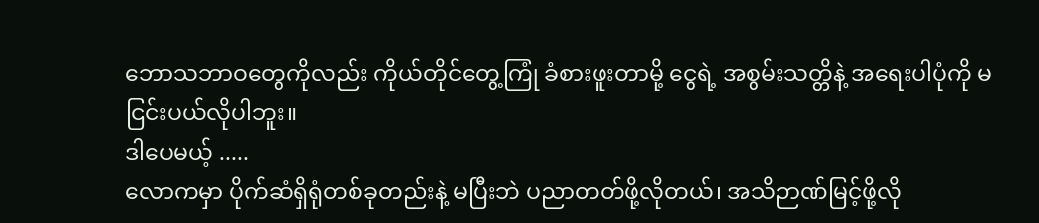ဘောသဘာဝတွေကိုလည်း ကိုယ်တိုင်တွေ့ကြုံ ခံစားဖူးတာမို့ ငွေရဲ့ အစွမ်းသတ္တိနဲ့ အရေးပါပုံကို မငြင်းပယ်လိုပါဘူး။
ဒါပေမယ့် .....
လောကမှာ ပိုက်ဆံရှိရုံတစ်ခုတည်းနဲ့ မပြီးဘဲ ပညာတတ်ဖို့လိုတယ်၊ အသိဉာဏ်မြင့်ဖို့လို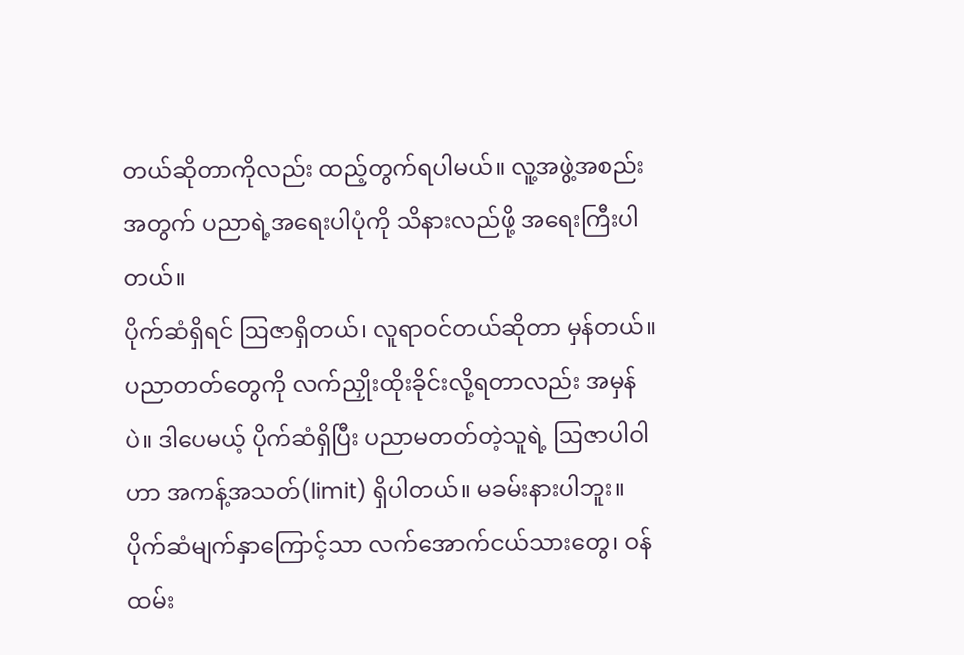တယ်ဆိုတာကိုလည်း ထည့်တွက်ရပါမယ်။ လူ့အဖွဲ့အစည်းအတွက် ပညာရဲ့အရေးပါပုံကို သိနားလည်ဖို့ အရေးကြီးပါတယ်။
ပိုက်ဆံရှိရင် ဩဇာရှိတယ်၊ လူရာဝင်တယ်ဆိုတာ မှန်တယ်။ ပညာတတ်တွေကို လက်ညှိုးထိုးခိုင်းလို့ရတာလည်း အမှန်ပဲ။ ဒါပေမယ့် ပိုက်ဆံရှိပြီး ပညာမတတ်တဲ့သူရဲ့ ဩဇာပါဝါဟာ အကန့်အသတ်(limit) ရှိပါတယ်။ မခမ်းနားပါဘူး။ ပိုက်ဆံမျက်နှာကြောင့်သာ လက်အောက်ငယ်သားတွေ၊ ဝန်ထမ်း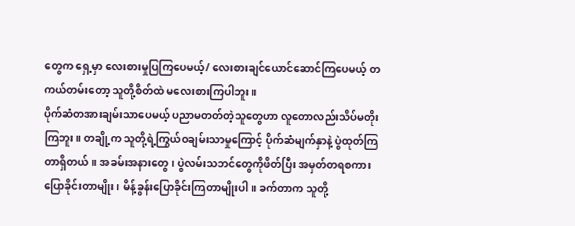တွေက ရှေ့မှာ လေးစားမှုပြကြပေမယ့်/ လေးစားချင်ယောင်ဆောင်ကြပေမယ့် တကယ်တမ်းတော့ သူတို့စိတ်ထဲ မလေးစားကြပါဘူး။
ပိုက်ဆံတအားချမ်းသာပေမယ့် ပညာမတတ်တဲ့သူတွေဟာ လူတောလည်းသိပ်မတိုးကြဘူး။ တချို့က သူတို့ရဲ့ကြွယ်ဝချမ်းသာမှုကြောင့် ပိုက်ဆံမျက်နှာနဲ့ ပွဲထုတ်ကြတာရှိတယ်။ အခမ်းအနားတွေ၊ ပွဲလမ်းသဘင်တွေကိုဖိတ်ပြီး အမှတ်တရစကားပြောခိုင်းတာမျိုး၊ မိန့်ခွန်းပြောခိုင်းကြတာမျိုးပါ။ ခက်တာက သူတို့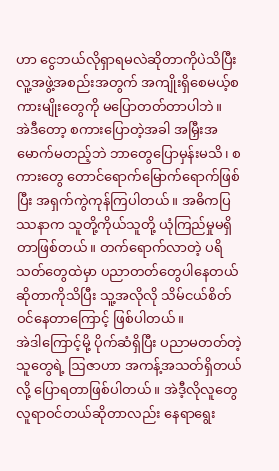ဟာ ငွေဘယ်လိုရှာရမလဲဆိုတာကိုပဲသိပြီး လူ့အဖွဲ့အစည်းအတွက် အကျိုးရှိစေမယ့်စကားမျိုးတွေကို မပြောတတ်တာပါဘဲ။
အဲဒီတော့ စကားပြောတဲ့အခါ အမြှီးအမောက်မတည့်ဘဲ ဘာတွေပြောမှန်းမသိ၊ စကားတွေ တောင်ရောက်မြောက်ရောက်ဖြစ်ပြီး အရှက်ကွဲကုန်ကြပါတယ်။ အဓိကပြဿနာက သူတို့ကိုယ်သူတို့ ယုံကြည်မှုမရှိတာဖြစ်တယ်။ တက်ရောက်လာတဲ့ ပရိသတ်တွေထဲမှာ ပညာတတ်တွေပါနေတယ်ဆိုတာကိုသိပြီး သူ့အလိုလို သိမ်ငယ်စိတ်ဝင်နေတာကြောင့် ဖြစ်ပါတယ်။
အဲဒါကြောင့်မို့ ပိုက်ဆံရှိပြီး ပညာမတတ်တဲ့သူတွေရဲ့ ဩဇာဟာ အကန့်အသတ်ရှိတယ်လို့ ပြောရတာဖြစ်ပါတယ်။ အဲဒီ့လိုလူတွေ လူရာဝင်တယ်ဆိုတာလည်း နေရာရွေး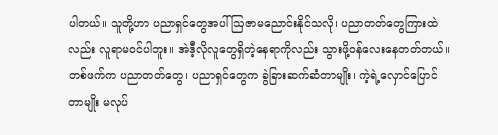ပါတယ်။ သူတို့ဟာ ပညာရှင်တွေအပါ် ဩဇာမညောင်းနိုင်သလို၊ ပညာတတ်တွေကြားထဲလည်း လူရာမဝင်ပါဘူး။ အဲဒီ့လိုလူတွေရှိတဲ့နေရာကိုလည်း သွားဖို့ဝန်လေးနေတတ်တယ်။ တစ်ဖက်က ပညာတတ်တွေ၊ ပညာရှင်တွေက ခွဲခြားဆက်ဆံတာမျိုး၊ ကဲ့ရဲ့လှောင်ပြောင်တာမျိုး မလုပ်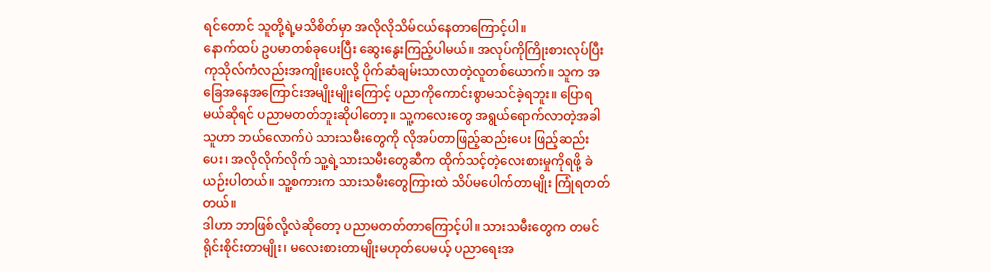ရင်တောင် သူတို့ရဲ့မသိစိတ်မှာ အလိုလိုသိမ်ငယ်နေတာကြောင့်ပါ။
နောက်ထပ် ဥပမာတစ်ခုပေးပြီး ဆွေးနွေးကြည့်ပါမယ်။ အလုပ်ကိုကြိုးစားလုပ်ပြီး ကုသိုလ်ကံလည်းအကျိုးပေးလို့ ပိုက်ဆံချမ်းသာလာတဲ့လူတစ်ယောက်။ သူက အခြေအနေအကြောင်းအမျိုးမျိုးကြောင့် ပညာကိုကောင်းစွာမသင်ခဲ့ရဘူး။ ပြောရမယ်ဆိုရင် ပညာမတတ်ဘူးဆိုပါတော့။ သူ့ကလေးတွေ အရွယ်ရောက်လာတဲ့အခါ သူဟာ ဘယ်လောက်ပဲ သားသမီးတွေကို လိုအပ်တာဖြည့်ဆည်းပေး ဖြည့်ဆည်းပေး၊ အလိုလိုက်လိုက် သူ့ရဲ့သားသမီးတွေဆီက ထိုက်သင့်တဲ့လေးစားမှုကိုရဖို့ ခဲယဉ်းပါတယ်။ သူ့စကားက သားသမီးတွေကြားထဲ သိပ်မပေါက်တာမျိုး ကြုံရတတ်တယ်။
ဒါဟာ ဘာဖြစ်လို့လဲဆိုတော့ ပညာမတတ်တာကြောင့်ပါ။ သားသမီးတွေက တမင်ရိုင်းစိုင်းတာမျိုး၊ မလေးစားတာမျိုးမဟုတ်ပေမယ့် ပညာရေးအ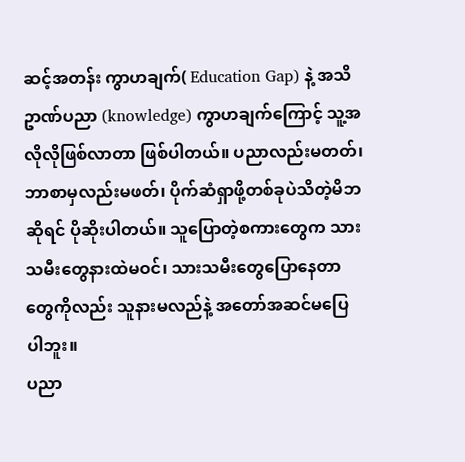ဆင့်အတန်း ကွာဟချက်( Education Gap) နဲ့ အသိဥာဏ်ပညာ (knowledge) ကွာဟချက်ကြောင့် သူ့အလိုလိုဖြစ်လာတာ ဖြစ်ပါတယ်။ ပညာလည်းမတတ်၊ ဘာစာမှလည်းမဖတ်၊ ပိုက်ဆံရှာဖို့တစ်ခုပဲသိတဲ့မိဘဆိုရင် ပိုဆိုးပါတယ်။ သူပြောတဲ့စကားတွေက သားသမီးတွေနားထဲမဝင်၊ သားသမီးတွေပြောနေတာတွေကိုလည်း သူနားမလည်နဲ့ အတော်အဆင်မပြေပါဘူး။
ပညာ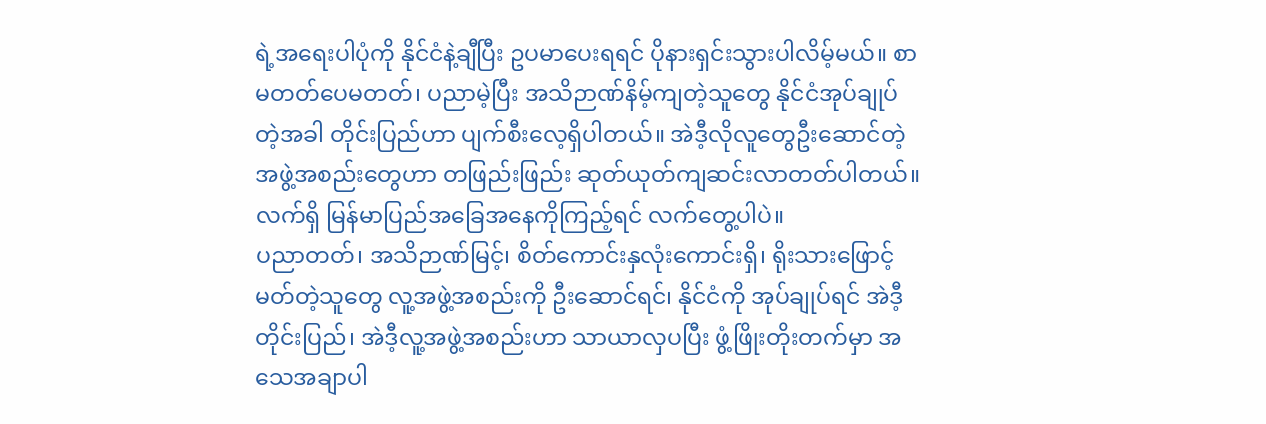ရဲ့အရေးပါပုံကို နိုင်ငံနဲ့ချီပြီး ဥပမာပေးရရင် ပိုနားရှင်းသွားပါလိမ့်မယ်။ စာမတတ်ပေမတတ်၊ ပညာမဲ့ပြီး အသိဉာဏ်နိမ့်ကျတဲ့သူတွေ နိုင်ငံအုပ်ချုပ်တဲ့အခါ တိုင်းပြည်ဟာ ပျက်စီးလေ့ရှိပါတယ်။ အဲဒီ့လိုလူတွေဦးဆောင်တဲ့ အဖွဲ့အစည်းတွေဟာ တဖြည်းဖြည်း ဆုတ်ယုတ်ကျဆင်းလာတတ်ပါတယ်။လက်ရှိ မြန်မာပြည်အခြေအနေကိုကြည့်ရင် လက်တွေ့ပါပဲ။
ပညာတတ်၊ အသိဉာဏ်မြင့်၊ စိတ်ကောင်းနှလုံးကောင်းရှိ၊ ရိုးသားဖြောင့်မတ်တဲ့သူတွေ လူ့အဖွဲ့အစည်းကို ဦးဆောင်ရင်၊ နိုင်ငံကို အုပ်ချုပ်ရင် အဲဒီ့တိုင်းပြည်၊ အဲဒီ့လူ့အဖွဲ့အစည်းဟာ သာယာလှပပြီး ဖွံ့ဖြိုးတိုးတက်မှာ အသေအချာပါ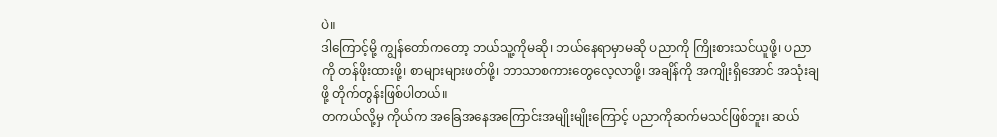ပဲ။
ဒါကြောင့်မို့ ကျွန်တော်ကတော့ ဘယ်သူ့ကိုမဆို၊ ဘယ်နေရာမှာမဆို ပညာကို ကြိုးစားသင်ယူဖို့၊ ပညာကို တန်ဖိုးထားဖို့၊ စာများများဖတ်ဖို့၊ ဘာသာစကားတွေလေ့လာဖို့၊ အချိန်ကို အကျိုးရှိအောင် အသုံးချဖို့ တိုက်တွန်းဖြစ်ပါတယ်။
တကယ်လို့မှ ကိုယ်က အခြေအနေအကြောင်းအမျိုးမျိုးကြောင့် ပညာကိုဆက်မသင်ဖြစ်ဘူး၊ ဆယ်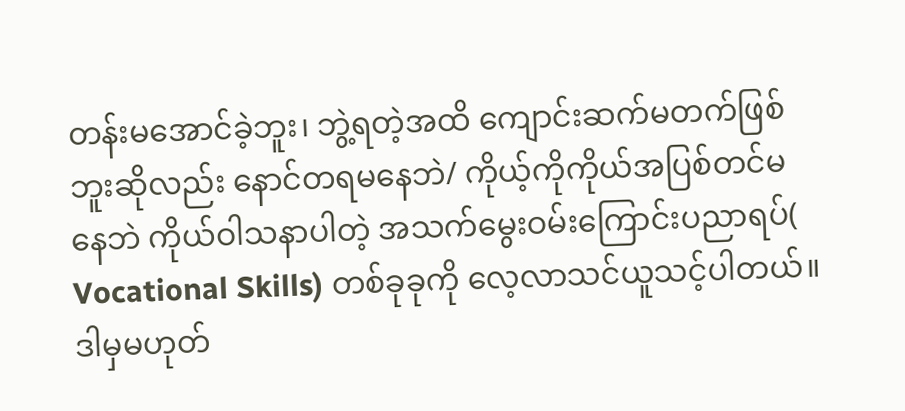တန်းမအောင်ခဲ့ဘူး၊ ဘွဲ့ရတဲ့အထိ ကျောင်းဆက်မတက်ဖြစ်ဘူးဆိုလည်း နောင်တရမနေဘဲ/ ကိုယ့်ကိုကိုယ်အပြစ်တင်မနေဘဲ ကိုယ်ဝါသနာပါတဲ့ အသက်မွေးဝမ်းကြောင်းပညာရပ်( Vocational Skills) တစ်ခုခုကို လေ့လာသင်ယူသင့်ပါတယ်။ ဒါမှမဟုတ်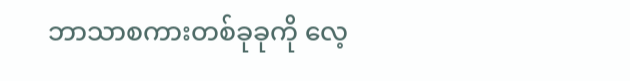ဘာသာစကားတစ်ခုခုကို လေ့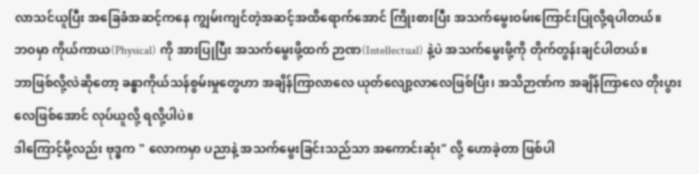လာသင်ယူပြီး အခြေခံအဆင့်ကနေ ကျွမ်းကျင်တဲ့အဆင့်အထိရောက်အောင် ကြိုးစားပြီး အသက်မွေးဝမ်းကြောင်းပြုလို့ရပါတယ်။
ဘဝမှာ ကိုယ်ကာယ(Physical) ကို အားပြုပြီး အသက်မွေးဖို့ထက် ဉာဏ(Intellectual) နဲ့ပဲ အသက်မွေးဖို့ကို တိုက်တွန်းချင်ပါတယ်။
ဘာဖြစ်လို့လဲဆိုတော့ ခန္ဓာကိုယ်သန်စွမ်းမှုတွေဟာ အချိန်ကြာလာလေ ယုတ်လျော့လာလေဖြစ်ပြီး၊ အသိဉာဏ်က အချိန်ကြာလေ တိုးပွားလေဖြစ်အောင် လုပ်ယူလို့ ရလို့ပါပဲ။
ဒါကြောင့်မို့လည်း ဗုဒ္ဓက " လောကမှာ ပညာနဲ့ အသက်မွေးခြင်းသည်သာ အကောင်းဆုံး" လို့ ဟောခဲ့တာ ဖြစ်ပါ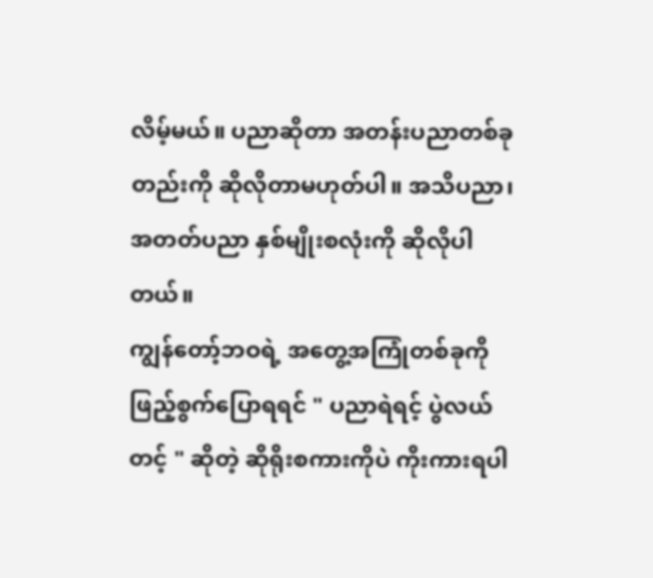လိမ့်မယ်။ ပညာဆိုတာ အတန်းပညာတစ်ခုတည်းကို ဆိုလိုတာမဟုတ်ပါ။ အသိပညာ၊ အတတ်ပညာ နှစ်မျိုးစလုံးကို ဆိုလိုပါတယ်။
ကျွန်တော့်ဘဝရဲ့ အတွေ့အကြုံတစ်ခုကို ဖြည့်စွက်ပြောရရင် " ပညာရဲရင့် ပွဲလယ်တင့် " ဆိုတဲ့ ဆိုရိုးစကားကိုပဲ ကိုးကားရပါ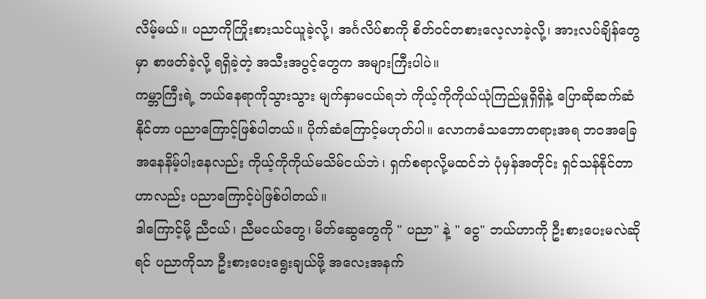လိမ့်မယ်။ ပညာကိုကြိုးစားသင်ယူခဲ့လို့၊ အင်္ဂလိပ်စာကို စိတ်ဝင်တစားလေ့လာခဲ့လို့၊ အားလပ်ချိန်တွေမှာ စာဖတ်ခဲ့လို့ ရရှိခဲ့တဲ့ အသီးအပွင့်တွေက အများကြီးပါပဲ။
ကမ္ဘာကြီးရဲ့ ဘယ်နေရာကိုသွားသွား မျက်နှာမငယ်ရဘဲ ကိုယ့်ကိုကိုယ်ယုံကြည်မှုရှိရှိနဲ့ ပြောဆိုဆက်ဆံနိုင်တာ ပညာကြောင့်ဖြစ်ပါတယ်။ ပိုက်ဆံကြောင့်မဟုတ်ပါ။ လောကဓံသဘောတရားအရ ဘဝအခြေအနေနိမ့်ပါးနေလည်း ကိုယ့်ကိုကိုယ်မသိမ်ငယ်ဘဲ၊ ရှက်စရာလို့မထင်ဘဲ ပုံမှန်အတိုင်း ရှင်သန်နိုင်တာဟာလည်း ပညာကြောင့်ပဲဖြစ်ပါတယ်။
ဒါကြောင့်မို့ ညီငယ်၊ ညီမငယ်တွေ၊ မိတ်ဆွေတွေကို " ပညာ" နဲ့ " ငွေ" ဘယ်ဟာကို ဦးစားပေးမလဲဆိုရင် ပညာကိုသာ ဦးစားပေးရွေးချယ်ဖို့ အလေးအနက်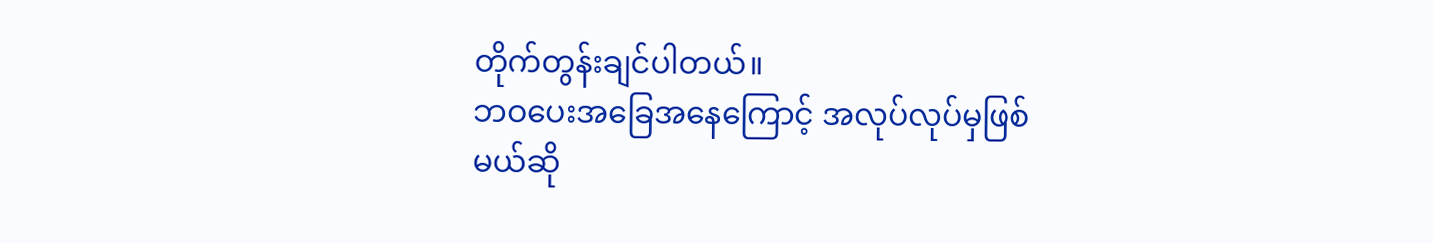တိုက်တွန်းချင်ပါတယ်။
ဘဝပေးအခြေအနေကြောင့် အလုပ်လုပ်မှဖြစ်မယ်ဆို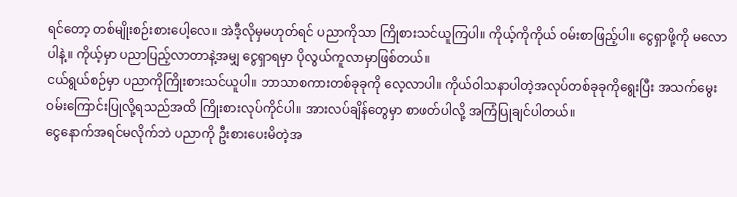ရင်တော့ တစ်မျိုးစဉ်းစားပေါ့လေ။ အဲဒီ့လိုမှမဟုတ်ရင် ပညာကိုသာ ကြိုစားသင်ယူကြပါ။ ကိုယ့်ကိုကိုယ် ဝမ်းစာဖြည့်ပါ။ ငွေရှာဖို့ကို မလောပါနဲ့။ ကိုယ့်မှာ ပညာပြည့်လာတာနဲ့အမျှ ငွေရှာရမှာ ပိုလွယ်ကူလာမှာဖြစ်တယ်။
ငယ်ရွယ်စဉ်မှာ ပညာကိုကြိုးစားသင်ယူပါ။ ဘာသာစကားတစ်ခုခုကို လေ့လာပါ။ ကိုယ်ဝါသနာပါတဲ့အလုပ်တစ်ခုခုကိုရွေးပြီး အသက်မွေးဝမ်းကြောင်းပြုလို့ရသည်အထိ ကြိုးစားလုပ်ကိုင်ပါ။ အားလပ်ချိန်တွေမှာ စာဖတ်ပါလို့ အကြံပြုချင်ပါတယ်။
ငွေနောက်အရင်မလိုက်ဘဲ ပညာကို ဦးစားပေးမိတဲ့အ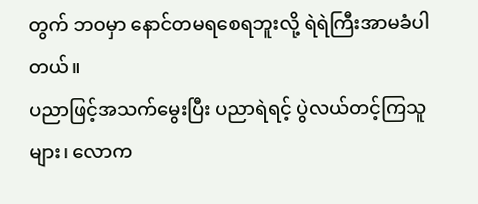တွက် ဘဝမှာ နောင်တမရစေရဘူးလို့ ရဲရဲကြီးအာမခံပါတယ်။
ပညာဖြင့်အသက်မွေးပြီး ပညာရဲရင့် ပွဲလယ်တင့်ကြသူများ၊ လောက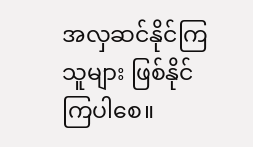အလှဆင်နိုင်ကြသူများ ဖြစ်နိုင်ကြပါစေ။